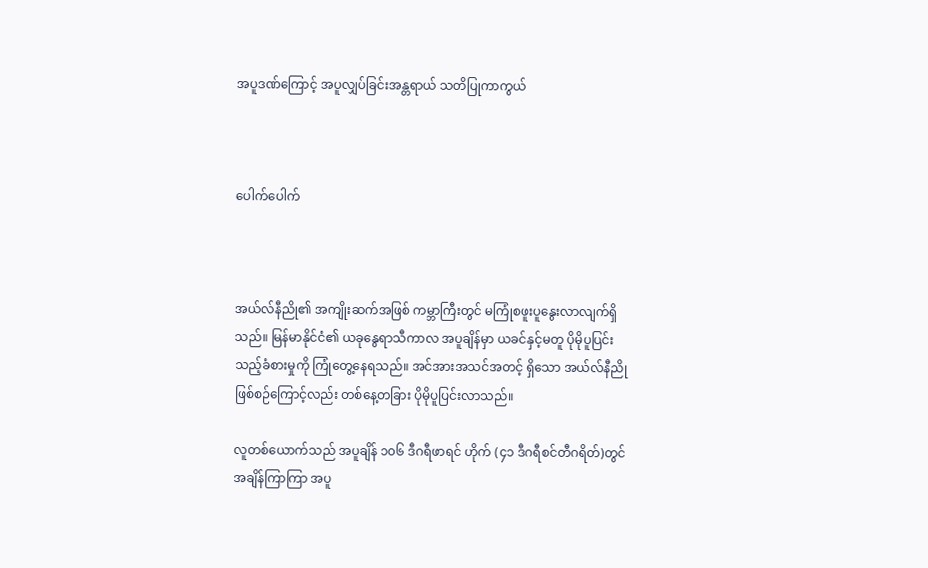အပူဒဏ်ကြောင့် အပူလျှပ်ခြင်းအန္တရာယ် သတိပြုကာကွယ်



ပေါက်ပေါက်



အယ်လ်နီညို၏ အကျိုးဆက်အဖြစ် ကမ္ဘာကြီးတွင် မကြုံစဖူးပူနွေးလာလျက်ရှိသည်။ မြန်မာနိုင်ငံ၏ ယခုနွေရာသီကာလ အပူချိန်မှာ ယခင်နှင့်မတူ ပိုမိုပူပြင်းသည့်ခံစားမှုကို ကြုံတွေ့နေရသည်။ အင်အားအသင်အတင့် ရှိသော အယ်လ်နီညိုဖြစ်စဉ်ကြောင့်လည်း တစ်နေ့တခြား ပိုမိုပူပြင်းလာသည်။

လူတစ်ယောက်သည် အပူချိန် ၁၀၆ ဒီဂရီဖာရင် ဟိုက် (၄၁ ဒီဂရီစင်တီဂရိတ်)တွင် အချိန်ကြာကြာ အပူ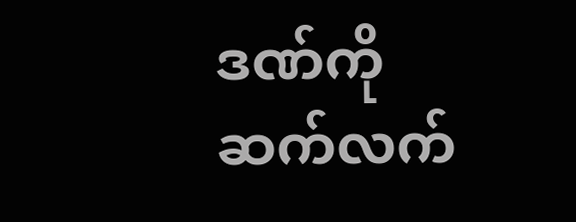ဒဏ်ကို  ဆက်လက်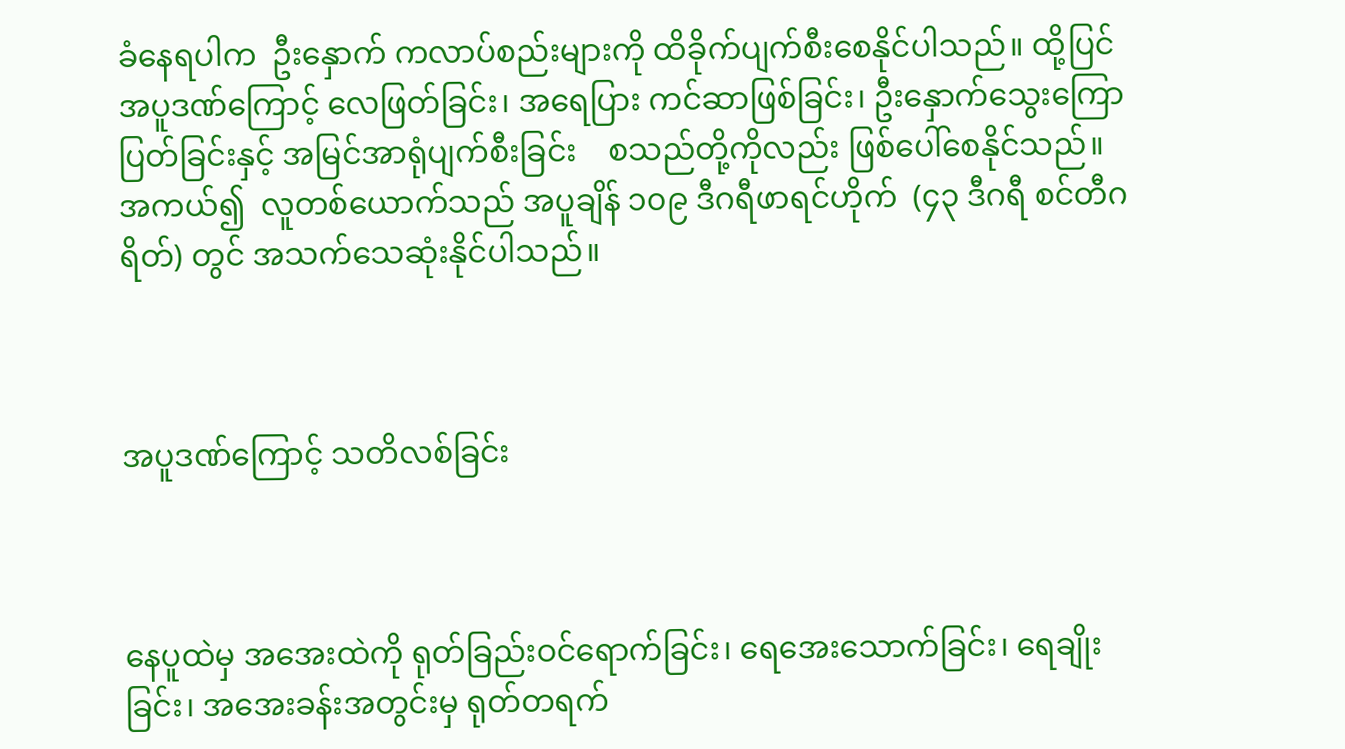ခံနေရပါက  ဦးနှောက် ကလာပ်စည်းများကို ထိခိုက်ပျက်စီးစေနိုင်ပါသည်။ ထို့ပြင် အပူဒဏ်ကြောင့် လေဖြတ်ခြင်း၊ အရေပြား ကင်ဆာဖြစ်ခြင်း၊ ဦးနှောက်သွေးကြောပြတ်ခြင်းနှင့် အမြင်အာရုံပျက်စီးခြင်း    စသည်တို့ကိုလည်း ဖြစ်ပေါ်စေနိုင်သည်။ အကယ်၍  လူတစ်ယောက်သည် အပူချိန် ၁၀၉ ဒီဂရီဖာရင်ဟိုက်  (၄၃ ဒီဂရီ စင်တီဂရိတ်) တွင် အသက်သေဆုံးနိုင်ပါသည်။



အပူဒဏ်ကြောင့် သတိလစ်ခြင်း



နေပူထဲမှ အအေးထဲကို ရုတ်ခြည်းဝင်ရောက်ခြင်း၊ ရေအေးသောက်ခြင်း၊ ရေချိုးခြင်း၊ အအေးခန်းအတွင်းမှ ရုတ်တရက်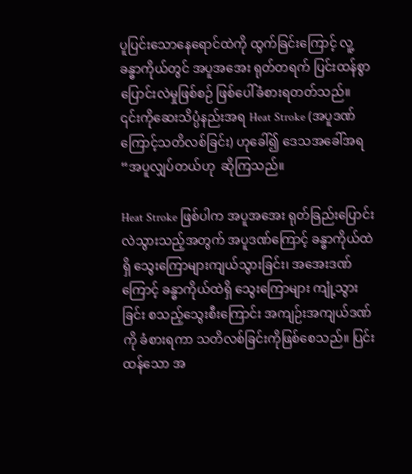ပူပြင်းသောနေရောင်ထဲကို ထွက်ခြင်းကြောင့် လူ့ခန္ဓာကိုယ်တွင် အပူအအေး ရုတ်တရက် ပြင်းထန်စွာ ပြောင်းလဲမှုဖြစ်စဉ် ဖြစ်ပေါ်ခံစားရတတ်သည်။ ၎င်းကိုဆေးသိပ္ပံနည်းအရ Heat Stroke (အပူဒဏ်ကြောင့်သတိလစ်ခြင်း) ဟုခေါ်၍ ဒေသအခေါ်အရ   “အပူလျှပ်တယ်ဟု  ဆိုကြသည်။

Heat Stroke ဖြစ်ပါက အပူအအေး ရုတ်ခြည်းပြောင်းလဲသွားသည့်အတွက် အပူဒဏ်ကြောင့် ခန္ဓာကိုယ်ထဲရှိ သွေးကြောများကျယ်သွားခြင်း၊ အအေးဒဏ်ကြောင့် ခန္ဓာကိုယ်ထဲရှိ သွေးကြောများ ကျုံ့သွားခြင်း စသည့်သွေးစီးကြောင်း အကျဉ်းအကျယ်ဒဏ်ကို ခံစားရကာ သတိလစ်ခြင်းကိုဖြစ်စေသည်။ ပြင်းထန်သော အ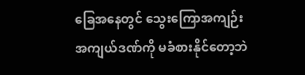ခြေအနေတွင် သွေးကြောအကျဉ်း အကျယ်ဒဏ်ကို မခံစားနိုင်တော့ဘဲ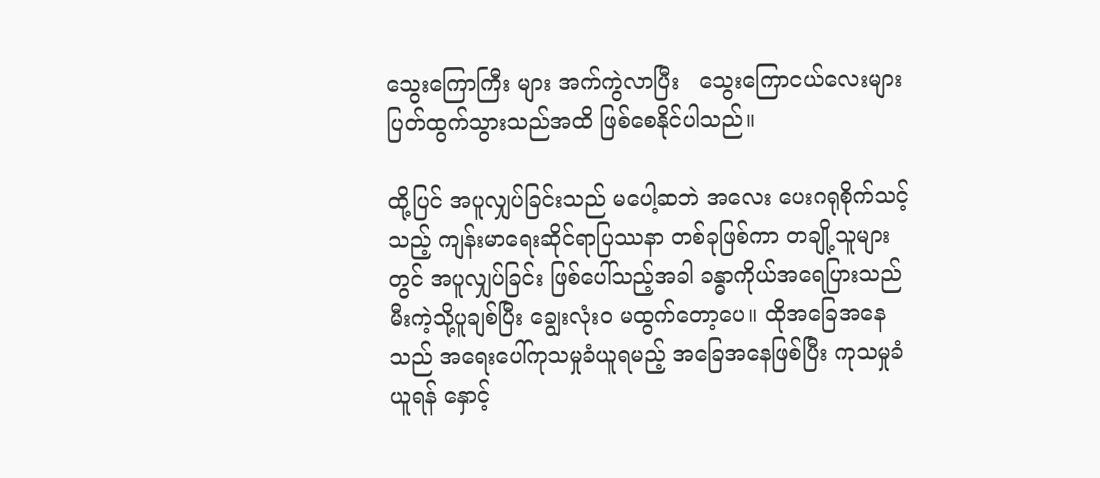သွေးကြောကြီး များ အက်ကွဲလာပြီး   သွေးကြောငယ်လေးများ ပြတ်ထွက်သွားသည်အထိ ဖြစ်စေနိုင်ပါသည်။

ထို့ပြင် အပူလျှပ်ခြင်းသည် မပေါ့ဆဘဲ အလေး ပေးဂရုစိုက်သင့်သည့် ကျန်းမာရေးဆိုင်ရာပြဿနာ တစ်ခုဖြစ်ကာ တချို့သူများတွင် အပူလျှပ်ခြင်း ဖြစ်ပေါ်သည့်အခါ ခန္ဓာကိုယ်အရေပြားသည် မီးကဲ့သို့ပူချစ်ပြီး ချွေးလုံးဝ မထွက်တော့ပေ။ ထိုအခြေအနေသည် အရေးပေါ်ကုသမှုခံယူရမည့် အခြေအနေဖြစ်ပြီး ကုသမှုခံယူရန် နှောင့်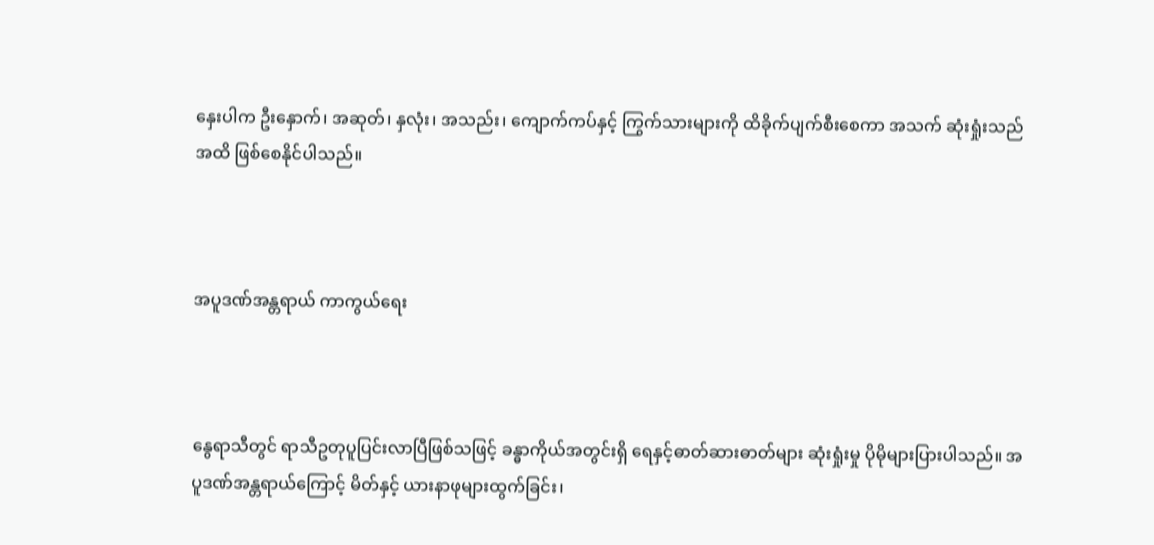နှေးပါက ဦးနှောက်၊ အဆုတ်၊ နှလုံး၊ အသည်း၊ ကျောက်ကပ်နှင့် ကြွက်သားများကို ထိခိုက်ပျက်စီးစေကာ အသက် ဆုံးရှုံးသည်အထိ ဖြစ်စေနိုင်ပါသည်။



အပူဒဏ်အန္တရာယ် ကာကွယ်ရေး



နွေရာသီတွင် ရာသီဥတုပူပြင်းလာပြီဖြစ်သဖြင့် ခန္ဓာကိုယ်အတွင်းရှိ ရေနှင့်ဓာတ်ဆားဓာတ်များ ဆုံးရှုံးမှု ပိုမိုများပြားပါသည်။ အပူဒဏ်အန္တရာယ်ကြောင့် မိတ်နှင့် ယားနာဖုများထွက်ခြင်း၊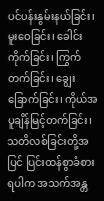ပင်ပန်းနွမ်းနယ်ခြင်း၊ မူးဝေခြင်း၊ ခေါင်းကိုက်ခြင်း၊ ကြွက်တက်ခြင်း၊ ချွေးခြောက်ခြင်း၊ ကိုယ်အပူချိန်မြင့်တက်ခြင်း၊ သတိလစ်ခြင်းတို့အပြင် ပြင်းထန်စွာခံစားရပါက အသက်အန္တ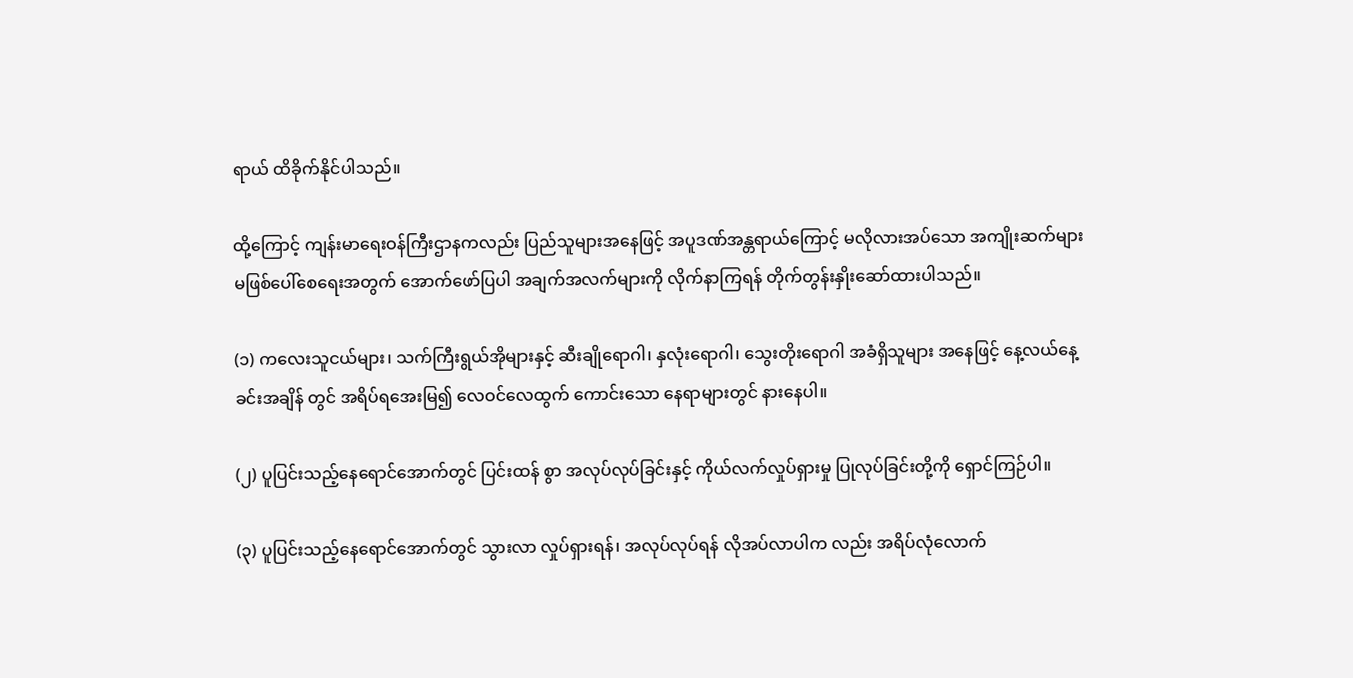ရာယ် ထိခိုက်နိုင်ပါသည်။

ထို့ကြောင့် ကျန်းမာရေးဝန်ကြီးဌာနကလည်း ပြည်သူများအနေဖြင့် အပူဒဏ်အန္တရာယ်ကြောင့် မလိုလားအပ်သော အကျိုးဆက်များ မဖြစ်ပေါ်စေရေးအတွက် အောက်ဖော်ပြပါ အချက်အလက်များကို လိုက်နာကြရန် တိုက်တွန်းနှိုးဆော်ထားပါသည်။

(၁) ကလေးသူငယ်များ၊ သက်ကြီးရွယ်အိုများနှင့် ဆီးချိုရောဂါ၊ နှလုံးရောဂါ၊ သွေးတိုးရောဂါ အခံရှိသူများ အနေဖြင့် နေ့လယ်နေ့ခင်းအချိန် တွင် အရိပ်ရအေးမြ၍ လေဝင်လေထွက် ကောင်းသော နေရာများတွင် နားနေပါ။

(၂) ပူပြင်းသည့်နေရောင်အောက်တွင် ပြင်းထန် စွာ အလုပ်လုပ်ခြင်းနှင့် ကိုယ်လက်လှုပ်ရှားမှု ပြုလုပ်ခြင်းတို့ကို ရှောင်ကြဉ်ပါ။

(၃) ပူပြင်းသည့်နေရောင်အောက်တွင် သွားလာ လှုပ်ရှားရန်၊ အလုပ်လုပ်ရန် လိုအပ်လာပါက လည်း အရိပ်လုံလောက်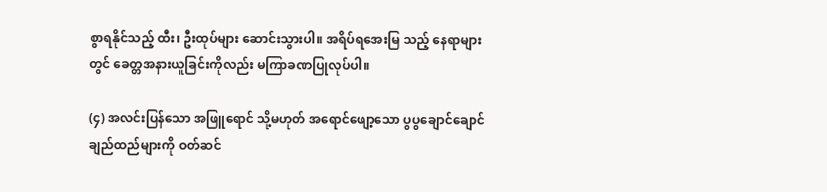စွာရနိုင်သည့် ထီး၊ ဦးထုပ်များ ဆောင်းသွားပါ။ အရိပ်ရအေးမြ သည့် နေရာများတွင် ခေတ္တအနားယူခြင်းကိုလည်း မကြာခဏပြုလုပ်ပါ။

(၄) အလင်းပြန်သော အဖြူရောင် သို့မဟုတ် အရောင်ဖျော့သော ပွပွချောင်ချောင် ချည်ထည်များကို ဝတ်ဆင်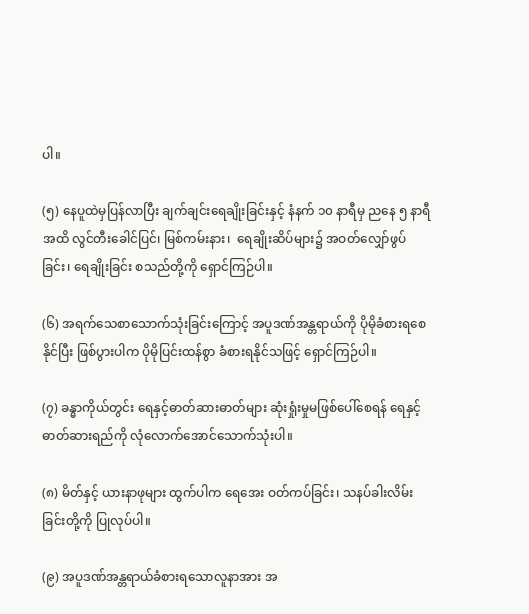ပါ။

(၅) နေပူထဲမှပြန်လာပြီး ချက်ချင်းရေချိုးခြင်းနှင့် နံနက် ၁၀ နာရီမှ ညနေ ၅ နာရီအထိ လွင်တီးခေါင်ပြင်၊ မြစ်ကမ်းနား၊  ရေချိုးဆိပ်များ၌ အဝတ်လျှော်ဖွပ်ခြင်း၊ ရေချိုးခြင်း စသည်တို့ကို ရှောင်ကြဉ်ပါ။

(၆) အရက်သေစာသောက်သုံးခြင်းကြောင့် အပူဒဏ်အန္တရာယ်ကို ပိုမိုခံစားရစေနိုင်ပြီး ဖြစ်ပွားပါက ပိုမိုပြင်းထန်စွာ ခံစားရနိုင်သဖြင့် ရှောင်ကြဉ်ပါ။

(၇) ခန္ဓာကိုယ်တွင်း ရေနှင့်ဓာတ်ဆားဓာတ်များ ဆုံးရှုံးမှုမဖြစ်ပေါ်စေရန် ရေနှင့် ဓာတ်ဆားရည်ကို လုံလောက်အောင်သောက်သုံးပါ။

(၈) မိတ်နှင့် ယားနာဖုများ ထွက်ပါက ရေအေး ဝတ်ကပ်ခြင်း၊ သနပ်ခါးလိမ်းခြင်းတို့ကို ပြုလုပ်ပါ။

(၉) အပူဒဏ်အန္တရာယ်ခံစားရသောလူနာအား အ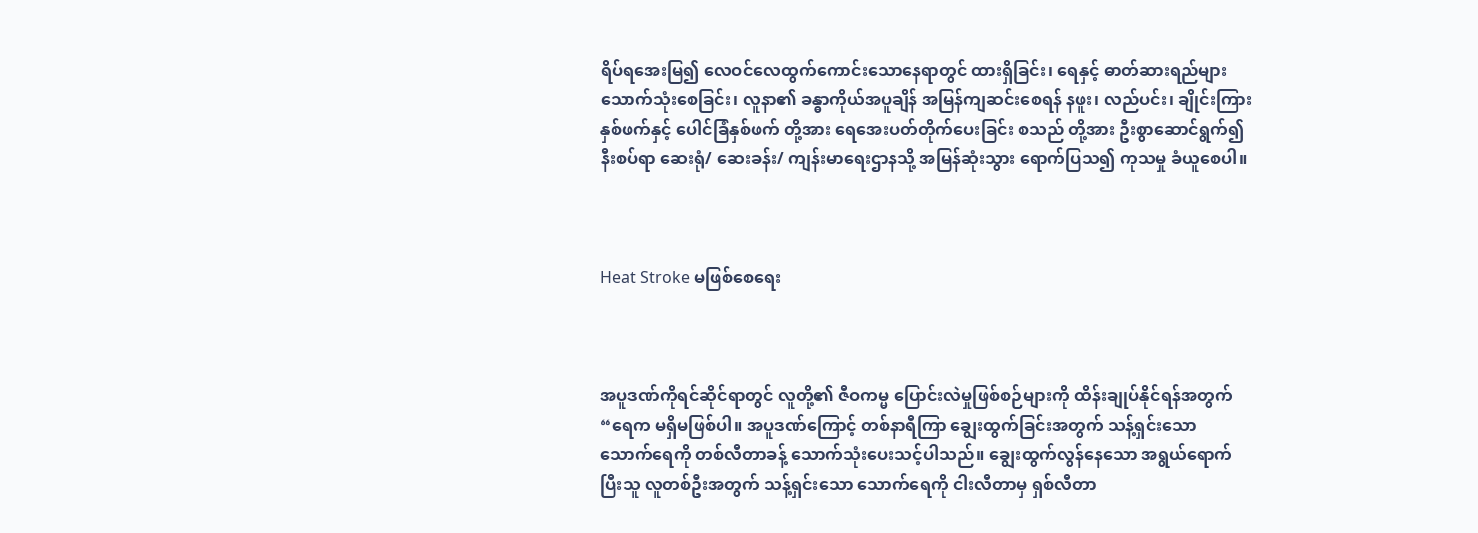ရိပ်ရအေးမြ၍ လေဝင်လေထွက်ကောင်းသောနေရာတွင် ထားရှိခြင်း၊ ရေနှင့် ဓာတ်ဆားရည်များ သောက်သုံးစေခြင်း၊ လူနာ၏ ခန္ဓာကိုယ်အပူချိန် အမြန်ကျဆင်းစေရန် နဖူး၊ လည်ပင်း၊ ချိုင်းကြားနှစ်ဖက်နှင့် ပေါင်ခြံနှစ်ဖက် တို့အား ရေအေးပတ်တိုက်ပေးခြင်း စသည် တို့အား ဦးစွာဆောင်ရွက်၍ နီးစပ်ရာ ဆေးရုံ/ ဆေးခန်း/ ကျန်းမာရေးဌာနသို့ အမြန်ဆုံးသွား ရောက်ပြသ၍ ကုသမှု ခံယူစေပါ။



Heat Stroke မဖြစ်စေရေး



အပူဒဏ်ကိုရင်ဆိုင်ရာတွင် လူတို့၏ ဇီဝကမ္မ ပြောင်းလဲမှုဖြစ်စဉ်များကို ထိန်းချုပ်နိုင်ရန်အတွက် “ရေက မရှိမဖြစ်ပါ။ အပူဒဏ်ကြောင့် တစ်နာရီကြာ ချွေးထွက်ခြင်းအတွက် သန့်ရှင်းသော သောက်ရေကို တစ်လီတာခန့် သောက်သုံးပေးသင့်ပါသည်။ ချွေးထွက်လွန်နေသော အရွယ်ရောက်ပြီးသူ လူတစ်ဦးအတွက် သန့်ရှင်းသော သောက်ရေကို ငါးလီတာမှ ရှစ်လီတာ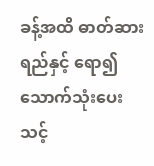ခန့်အထိ ဓာတ်ဆားရည်နှင့် ရော၍ သောက်သုံးပေးသင့်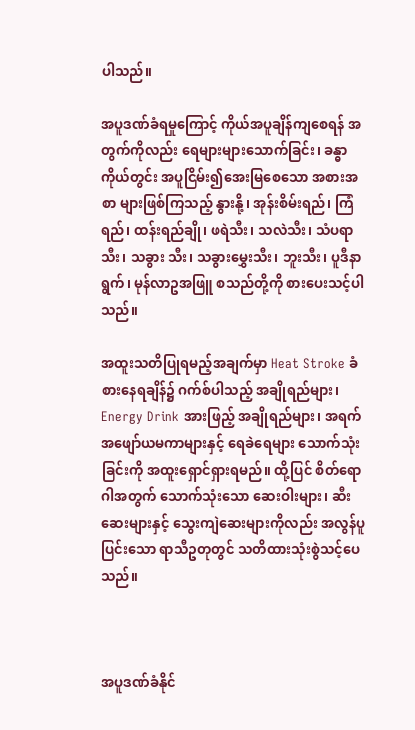ပါသည်။

အပူဒဏ်ခံရမှုကြောင့် ကိုယ်အပူချိန်ကျစေရန် အတွက်ကိုလည်း ရေများများသောက်ခြင်း၊ ခန္ဓာ ကိုယ်တွင်း အပူငြိမ်း၍အေးမြစေသော အစားအစာ များဖြစ်ကြသည့် နွားနို့၊ အုန်းစိမ်းရည်၊ ကြံရည်၊ ထန်းရည်ချို၊ ဖရဲသီး၊ သလဲသီး၊ သံပရာသီး၊ သခွား သီး၊ သခွားမွှေးသီး၊ ဘူးသီး၊ ပူဒီနာရွက်၊ မုန်လာဥအဖြူ စသည်တို့ကို စားပေးသင့်ပါသည်။

အထူးသတိပြုရမည့်အချက်မှာ Heat Stroke ခံစားနေရချိန်၌ ဂက်စ်ပါသည့် အချိုရည်များ၊ Energy Drink အားဖြည့် အချိုရည်များ၊ အရက် အဖျော်ယမကာများနှင့် ရေခဲရေများ သောက်သုံးခြင်းကို အထူးရှောင်ရှားရမည်။ ထို့ပြင် စိတ်ရောဂါအတွက် သောက်သုံးသော ဆေးဝါးများ၊ ဆီးဆေးများနှင့် သွေးကျဲဆေးများကိုလည်း အလွန်ပူပြင်းသော ရာသီဥတုတွင် သတိထားသုံးစွဲသင့်ပေသည်။



အပူဒဏ်ခံနိုင်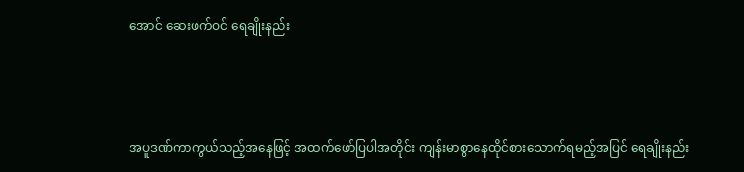အောင် ဆေးဖက်ဝင် ရေချိုးနည်း



အပူဒဏ်ကာကွယ်သည့်အနေဖြင့် အထက်ဖော်ပြပါအတိုင်း ကျန်းမာစွာနေထိုင်စားသောက်ရမည့်အပြင် ရေချိုးနည်း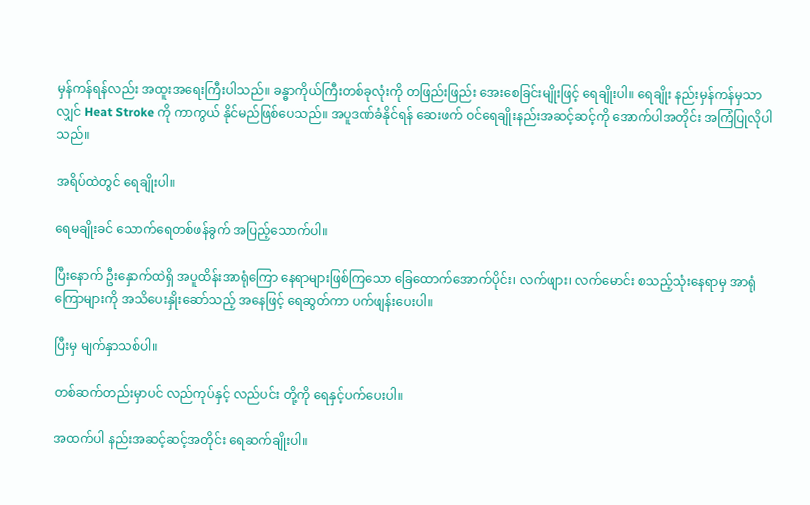မှန်ကန်ရန်လည်း အထူးအရေးကြီးပါသည်။ ခန္ဓာကိုယ်ကြီးတစ်ခုလုံးကို တဖြည်းဖြည်း အေးစေခြင်းမျိုးဖြင့် ရေချိုးပါ။ ရေချိုး နည်းမှန်ကန်မှသာလျှင် Heat Stroke ကို ကာကွယ် နိုင်မည်ဖြစ်ပေသည်။ အပူဒဏ်ခံနိုင်ရန် ဆေးဖက် ဝင်ရေချိုးနည်းအဆင့်ဆင့်ကို အောက်ပါအတိုင်း အကြံပြုလိုပါသည်။

အရိပ်ထဲတွင် ရေချိုးပါ။

ရေမချိုးခင် သောက်ရေတစ်ဖန်ခွက် အပြည့်သောက်ပါ။

ပြီးနောက် ဦးနှောက်ထဲရှိ အပူထိန်းအာရုံကြော နေရာများဖြစ်ကြသော ခြေထောက်အောက်ပိုင်း၊ လက်ဖျား၊ လက်မောင်း စသည့်သုံးနေရာမှ အာရုံကြောများကို အသိပေးနှိုးဆော်သည့် အနေဖြင့် ရေဆွတ်ကာ ပက်ဖျန်းပေးပါ။

ပြီးမှ မျက်နှာသစ်ပါ။

တစ်ဆက်တည်းမှာပင် လည်ကုပ်နှင့် လည်ပင်း တို့ကို ရေနှင့်ပက်ပေးပါ။

အထက်ပါ နည်းအဆင့်ဆင့်အတိုင်း ရေဆက်ချိုးပါ။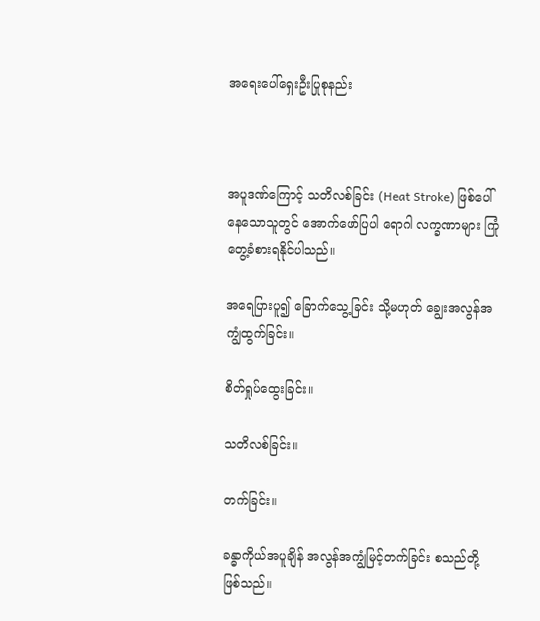အရေးပေါ်ရှေးဦးပြုစုနည်း



အပူဒဏ်ကြောင့် သတိလစ်ခြင်း (Heat Stroke) ဖြစ်ပေါ်နေသောသူတွင် အောက်ဖော်ပြပါ ရောဂါ လက္ခဏာများ ကြုံတွေ့ခံစားရနိုင်ပါသည်။

အရေပြားပူ၍ ခြောက်သွေ့ခြင်း သို့မဟုတ် ချွေးအလွန်အကျွံထွက်ခြင်း။

စိတ်ရှုပ်ထွေးခြင်း။

သတိလစ်ခြင်း။

တက်ခြင်း။

ခန္ဓာကိုယ်အပူချိန် အလွန်အကျွံမြင့်တက်ခြင်း စသည်တို့ဖြစ်သည်။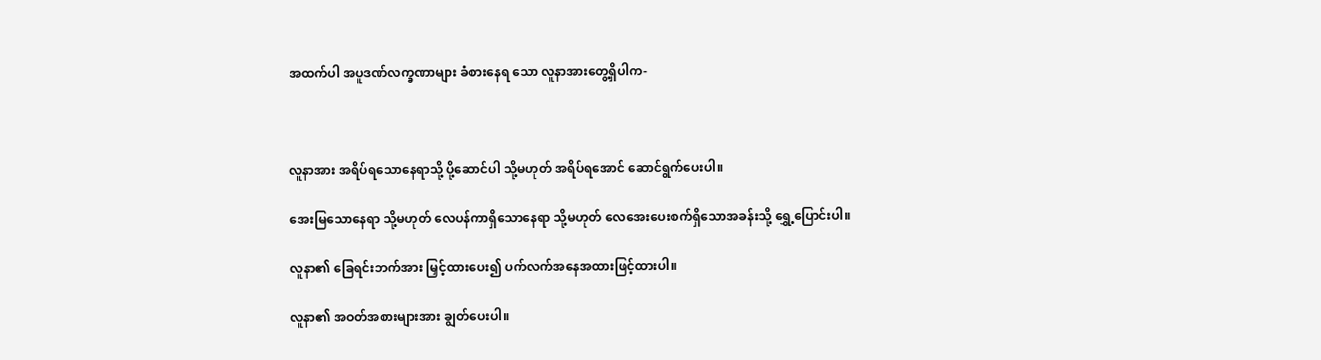အထက်ပါ အပူဒဏ်လက္ခဏာများ ခံစားနေရ သော လူနာအားတွေ့ရှိပါက-



လူနာအား အရိပ်ရသောနေရာသို့ ပို့ဆောင်ပါ သို့မဟုတ် အရိပ်ရအောင် ဆောင်ရွက်ပေးပါ။

အေးမြသောနေရာ သို့မဟုတ် လေပန်ကာရှိသောနေရာ သို့မဟုတ် လေအေးပေးစက်ရှိသောအခန်းသို့ ရွှေ့ပြောင်းပါ။

လူနာ၏ ခြေရင်းဘက်အား မြှင့်ထားပေး၍ ပက်လက်အနေအထားဖြင့်ထားပါ။

လူနာ၏ အဝတ်အစားများအား ချွတ်ပေးပါ။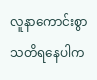လူနာကောင်းစွာ သတိရနေပါက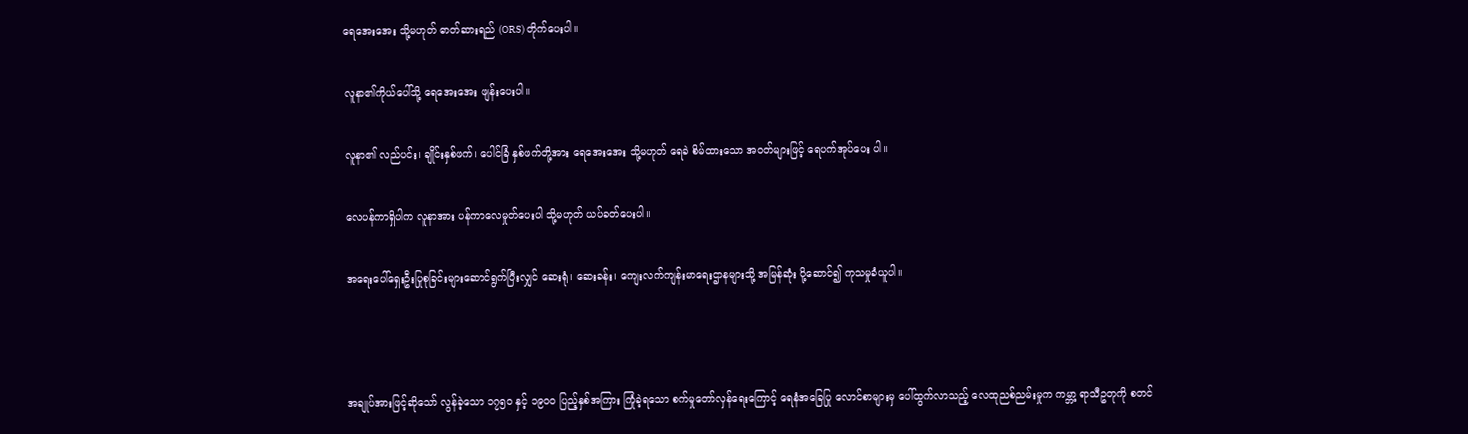ရေအေးအေး သို့မဟုတ် ဓာတ်ဆားရည် (ORS) တိုက်ပေးပါ။

လူနာ၏ကိုယ်ပေါ်သို့ ရေအေးအေး ဖျန်းပေးပါ။

လူနာ၏ လည်ပင်း၊ ချိုင်းနှစ်ဖက်၊ ပေါင်ခြံ နှစ်ဖက်တို့အား ရေအေးအေး သို့မဟုတ် ရေခဲ စိမ်ထားသော အဝတ်များဖြင့် ရေပက်အုပ်ပေး ပါ။

လေပန်ကာရှိပါက လူနာအား ပန်ကာလေမှုတ်ပေးပါ သို့မဟုတ် ယပ်ခတ်ပေးပါ။

အရေးပေါ်ရှေးဦးပြုစုခြင်းများဆောင်ရွက်ပြီးလျှင် ဆေးရုံ၊ ဆေးခန်း၊ ကျေးလက်ကျန်းမာရေးဌာနများသို့ အမြန်ဆုံး ပို့ဆောင်၍ ကုသမှုခံယူပါ။



အချုပ်အားဖြင့်ဆိုသော် လွန်ခဲ့သော ၁၇၅၀ နှင့် ၁၉၀၀ ပြည့်နှစ်အကြား ကြုံခဲ့ရသော စက်မှုတော်လှန်ရေးကြောင့် ရေနံအခြေပြု လောင်စာများမှ ပေါ်ထွက်လာသည့် လေထုညစ်ညမ်းမှုက ကမ္ဘာ့ ရာသီဥတုကို စတင်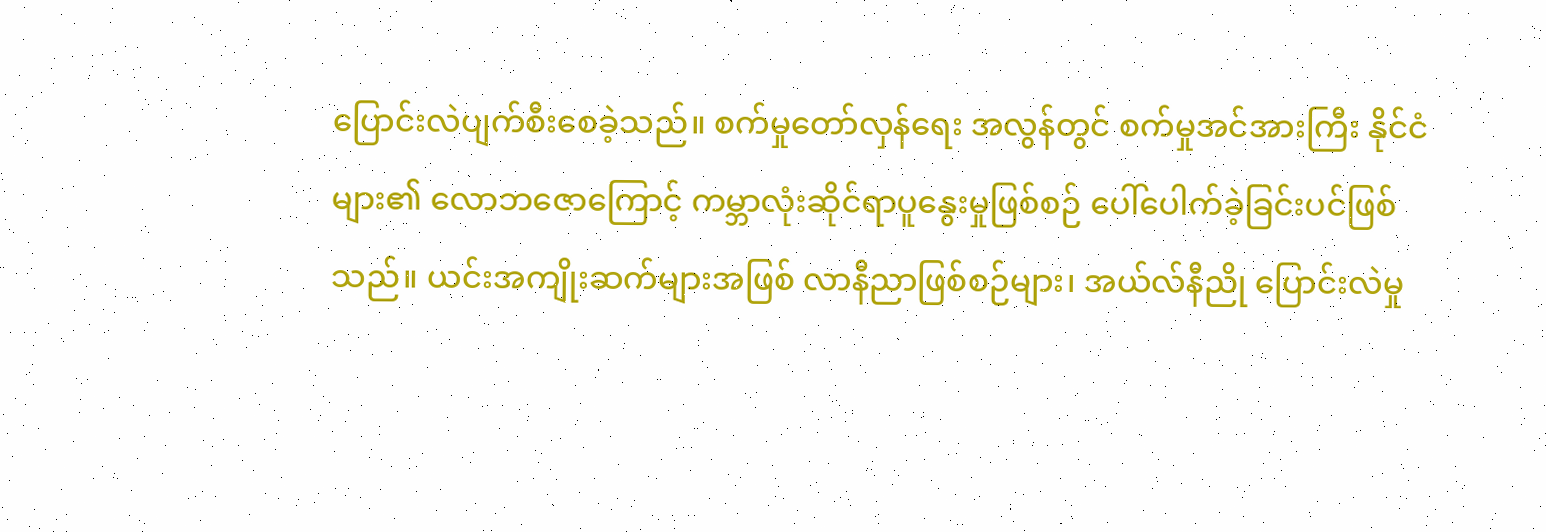ပြောင်းလဲပျက်စီးစေခဲ့သည်။ စက်မှုတော်လှန်ရေး အလွန်တွင် စက်မှုအင်အားကြီး နိုင်ငံများ၏ လောဘဇောကြောင့် ကမ္ဘာလုံးဆိုင်ရာပူနွေးမှုဖြစ်စဉ် ပေါ်ပေါက်ခဲ့ခြင်းပင်ဖြစ်သည်။ ယင်းအကျိုးဆက်များအဖြစ် လာနီညာဖြစ်စဉ်များ၊ အယ်လ်နီညို ပြောင်းလဲမှု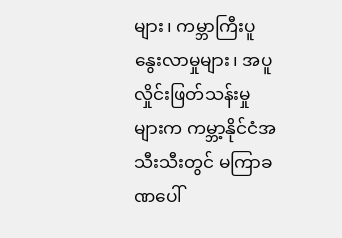များ၊ ကမ္ဘာကြီးပူနွေးလာမှုများ၊ အပူလှိုင်းဖြတ်သန်းမှု များက ကမ္ဘာ့နိုင်ငံအသီးသီးတွင် မကြာခဏပေါ်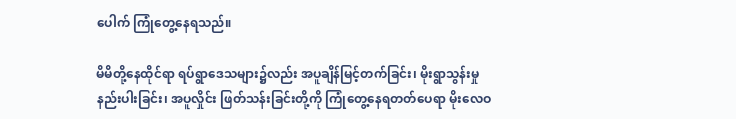ပေါက် ကြုံတွေ့နေရသည်။

မိမိတို့နေထိုင်ရာ ရပ်ရွာဒေသများ၌လည်း အပူချိန်မြင့်တက်ခြင်း၊ မိုးရွာသွန်းမှုနည်းပါးခြင်း၊ အပူလှိုင်း ဖြတ်သန်းခြင်းတို့ကို ကြုံတွေ့နေရတတ်ပေရာ မိုးလေဝ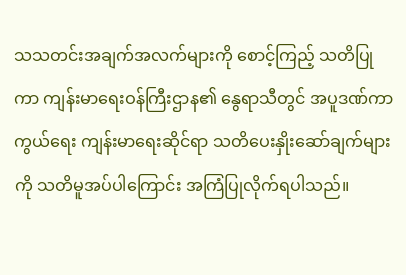သသတင်းအချက်အလက်များကို စောင့်ကြည့် သတိပြုကာ ကျန်းမာရေးဝန်ကြီးဌာန၏ နွေရာသီတွင် အပူဒဏ်ကာကွယ်ရေး ကျန်းမာရေးဆိုင်ရာ သတိပေးနှိုးဆော်ချက်များကို သတိမူအပ်ပါကြောင်း အကြံပြုလိုက်ရပါသည်။